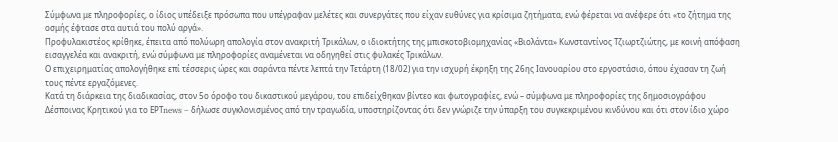Σύμφωνα με πληροφορίες, ο ίδιος υπέδειξε πρόσωπα που υπέγραφαν μελέτες και συνεργάτες που είχαν ευθύνες για κρίσιμα ζητήματα, ενώ φέρεται να ανέφερε ότι «το ζήτημα της οσμής έφτασε στα αυτιά του πολύ αργά».
Προφυλακιστέος κρίθηκε, έπειτα από πολύωρη απολογία στον ανακριτή Τρικάλων, ο ιδιοκτήτης της μπισκοτοβιομηχανίας «Βιολάντα» Κωνσταντίνος Τζιωρτζιώτης, με κοινή απόφαση εισαγγελέα και ανακριτή, ενώ σύμφωνα με πληροφορίες αναμένεται να οδηγηθεί στις φυλακές Τρικάλων.
Ο επιχειρηματίας απολογήθηκε επί τέσσερις ώρες και σαράντα πέντε λεπτά την Τετάρτη (18/02) για την ισχυρή έκρηξη της 26ης Ιανουαρίου στο εργοστάσιο, όπου έχασαν τη ζωή τους πέντε εργαζόμενες.
Κατά τη διάρκεια της διαδικασίας, στον 5ο όροφο του δικαστικού μεγάρου, του επιδείχθηκαν βίντεο και φωτογραφίες, ενώ – σύμφωνα με πληροφορίες της δημοσιογράφου Δέσποινας Κρητικού για το ΕΡΤnews – δήλωσε συγκλονισμένος από την τραγωδία, υποστηρίζοντας ότι δεν γνώριζε την ύπαρξη του συγκεκριμένου κινδύνου και ότι στον ίδιο χώρο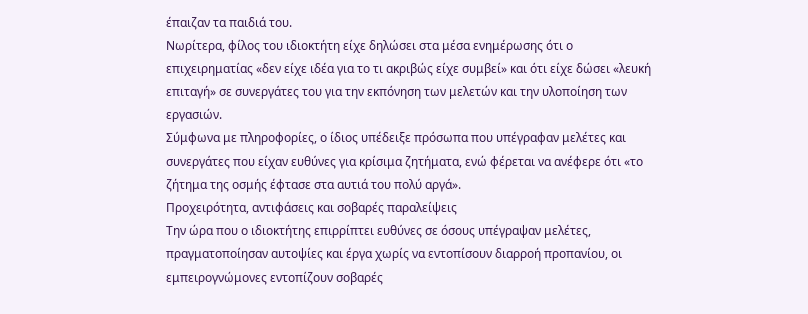έπαιζαν τα παιδιά του.
Νωρίτερα, φίλος του ιδιοκτήτη είχε δηλώσει στα μέσα ενημέρωσης ότι ο επιχειρηματίας «δεν είχε ιδέα για το τι ακριβώς είχε συμβεί» και ότι είχε δώσει «λευκή επιταγή» σε συνεργάτες του για την εκπόνηση των μελετών και την υλοποίηση των εργασιών.
Σύμφωνα με πληροφορίες, ο ίδιος υπέδειξε πρόσωπα που υπέγραφαν μελέτες και συνεργάτες που είχαν ευθύνες για κρίσιμα ζητήματα, ενώ φέρεται να ανέφερε ότι «το ζήτημα της οσμής έφτασε στα αυτιά του πολύ αργά».
Προχειρότητα, αντιφάσεις και σοβαρές παραλείψεις
Την ώρα που ο ιδιοκτήτης επιρρίπτει ευθύνες σε όσους υπέγραψαν μελέτες, πραγματοποίησαν αυτοψίες και έργα χωρίς να εντοπίσουν διαρροή προπανίου, οι εμπειρογνώμονες εντοπίζουν σοβαρές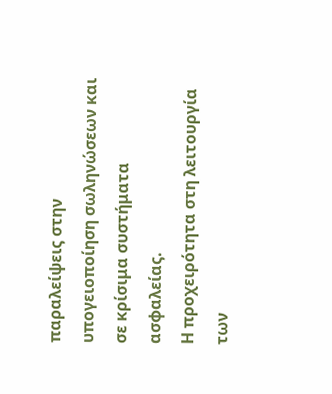παραλείψεις στην υπογειοποίηση σωληνώσεων και σε κρίσιμα συστήματα ασφαλείας.
Η προχειρότητα στη λειτουργία των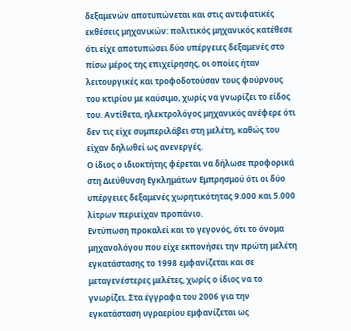δεξαμενών αποτυπώνεται και στις αντιφατικές εκθέσεις μηχανικών: πολιτικός μηχανικός κατέθεσε ότι είχε αποτυπώσει δύο υπέργειες δεξαμενές στο πίσω μέρος της επιχείρησης, οι οποίες ήταν λειτουργικές και τροφοδοτούσαν τους φούρνους του κτιρίου με καύσιμο, χωρίς να γνωρίζει το είδος του. Αντίθετα, ηλεκτρολόγος μηχανικός ανέφερε ότι δεν τις είχε συμπεριλάβει στη μελέτη, καθώς του είχαν δηλωθεί ως ανενεργές.
Ο ίδιος ο ιδιοκτήτης φέρεται να δήλωσε προφορικά στη Διεύθυνση Εγκλημάτων Εμπρησμού ότι οι δύο υπέργειες δεξαμενές χωρητικότητας 9.000 και 5.000 λίτρων περιείχαν προπάνιο.
Εντύπωση προκαλεί και το γεγονός, ότι το όνομα μηχανολόγου που είχε εκπονήσει την πρώτη μελέτη εγκατάστασης το 1998 εμφανίζεται και σε μεταγενέστερες μελέτες, χωρίς ο ίδιος να το γνωρίζει. Στα έγγραφα του 2006 για την εγκατάσταση υγραερίου εμφανίζεται ως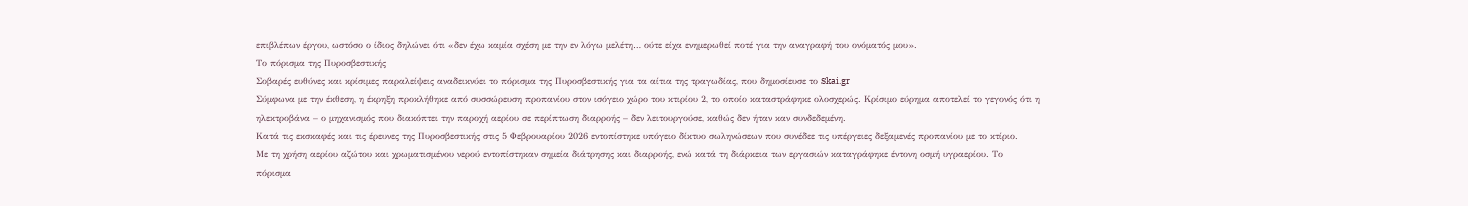επιβλέπων έργου, ωστόσο ο ίδιος δηλώνει ότι «δεν έχω καμία σχέση με την εν λόγω μελέτη… ούτε είχα ενημερωθεί ποτέ για την αναγραφή του ονόματός μου».
Το πόρισμα της Πυροσβεστικής
Σοβαρές ευθύνες και κρίσιμες παραλείψεις αναδεικνύει το πόρισμα της Πυροσβεστικής για τα αίτια της τραγωδίας, που δημοσίευσε το Skai.gr
Σύμφωνα με την έκθεση, η έκρηξη προκλήθηκε από συσσώρευση προπανίου στον ισόγειο χώρο του κτιρίου 2, το οποίο καταστράφηκε ολοσχερώς. Κρίσιμο εύρημα αποτελεί το γεγονός ότι η ηλεκτροβάνα – ο μηχανισμός που διακόπτει την παροχή αερίου σε περίπτωση διαρροής – δεν λειτουργούσε, καθώς δεν ήταν καν συνδεδεμένη.
Κατά τις εκσκαφές και τις έρευνες της Πυροσβεστικής στις 5 Φεβρουαρίου 2026 εντοπίστηκε υπόγειο δίκτυο σωληνώσεων που συνέδεε τις υπέργειες δεξαμενές προπανίου με το κτίριο.
Με τη χρήση αερίου αζώτου και χρωματισμένου νερού εντοπίστηκαν σημεία διάτρησης και διαρροής, ενώ κατά τη διάρκεια των εργασιών καταγράφηκε έντονη οσμή υγραερίου. Το πόρισμα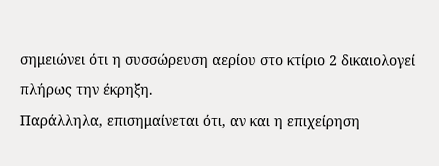σημειώνει ότι η συσσώρευση αερίου στο κτίριο 2 δικαιολογεί πλήρως την έκρηξη.
Παράλληλα, επισημαίνεται ότι, αν και η επιχείρηση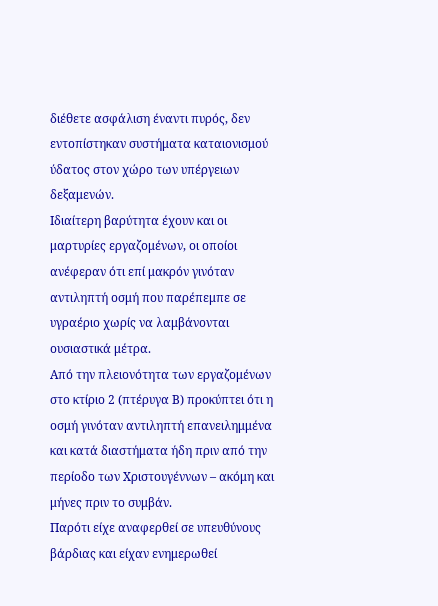διέθετε ασφάλιση έναντι πυρός, δεν εντοπίστηκαν συστήματα καταιονισμού ύδατος στον χώρο των υπέργειων δεξαμενών.
Ιδιαίτερη βαρύτητα έχουν και οι μαρτυρίες εργαζομένων, οι οποίοι ανέφεραν ότι επί μακρόν γινόταν αντιληπτή οσμή που παρέπεμπε σε υγραέριο χωρίς να λαμβάνονται ουσιαστικά μέτρα.
Από την πλειονότητα των εργαζομένων στο κτίριο 2 (πτέρυγα Β) προκύπτει ότι η οσμή γινόταν αντιληπτή επανειλημμένα και κατά διαστήματα ήδη πριν από την περίοδο των Χριστουγέννων – ακόμη και μήνες πριν το συμβάν.
Παρότι είχε αναφερθεί σε υπευθύνους βάρδιας και είχαν ενημερωθεί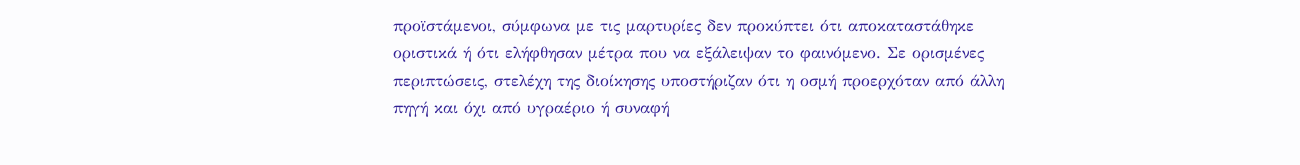προϊστάμενοι, σύμφωνα με τις μαρτυρίες δεν προκύπτει ότι αποκαταστάθηκε οριστικά ή ότι ελήφθησαν μέτρα που να εξάλειψαν το φαινόμενο. Σε ορισμένες περιπτώσεις, στελέχη της διοίκησης υποστήριζαν ότι η οσμή προερχόταν από άλλη πηγή και όχι από υγραέριο ή συναφή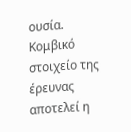ουσία.
Κομβικό στοιχείο της έρευνας αποτελεί η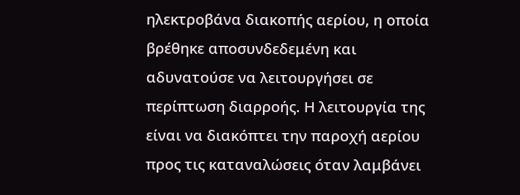ηλεκτροβάνα διακοπής αερίου, η οποία βρέθηκε αποσυνδεδεμένη και αδυνατούσε να λειτουργήσει σε περίπτωση διαρροής. Η λειτουργία της είναι να διακόπτει την παροχή αερίου προς τις καταναλώσεις όταν λαμβάνει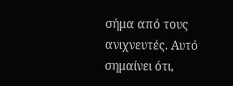σήμα από τους ανιχνευτές. Αυτό σημαίνει ότι,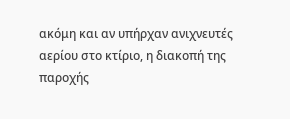ακόμη και αν υπήρχαν ανιχνευτές αερίου στο κτίριο, η διακοπή της παροχής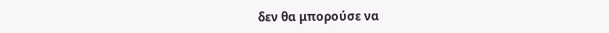δεν θα μπορούσε να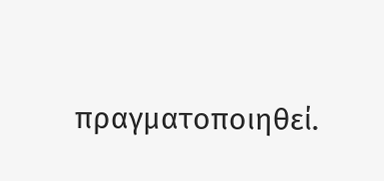πραγματοποιηθεί.